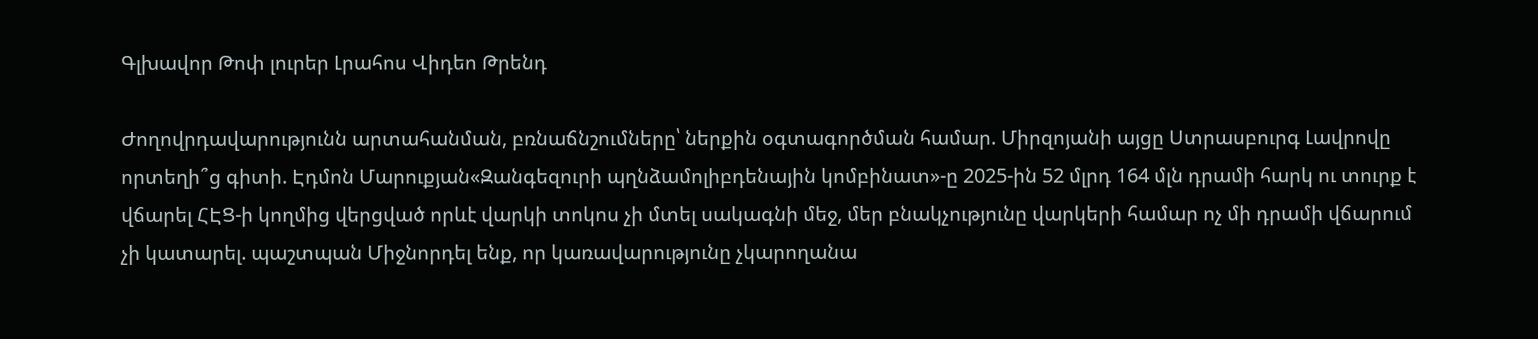Գլխավոր Թոփ լուրեր Լրահոս Վիդեո Թրենդ

Ժողովրդավարությունն արտահանման, բռնաճնշումները՝ ներքին օգտագործման համար. Միրզոյանի այցը Ստրասբուրգ Լավրովը որտեղի՞ց գիտի. Էդմոն Մարուքյան«Զանգեզուրի պղնձամոլիբդենային կոմբինատ»-ը 2025-ին 52 մլրդ 164 մլն դրամի հարկ ու տուրք է վճարել ՀԷՑ-ի կողմից վերցված որևէ վարկի տոկոս չի մտել սակագնի մեջ, մեր բնակչությունը վարկերի համար ոչ մի դրամի վճարում չի կատարել. պաշտպան Միջնորդել ենք, որ կառավարությունը չկարողանա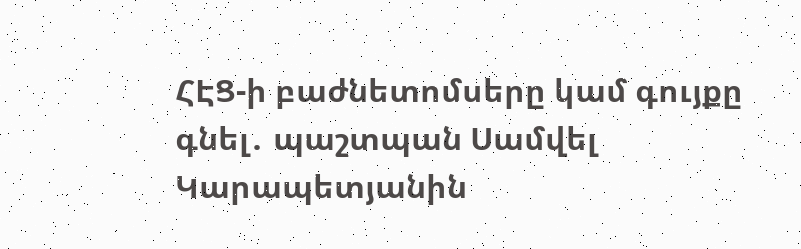ՀԷՑ-ի բաժնետոմսերը կամ գույքը գնել․ պաշտպան Սամվել Կարապետյանին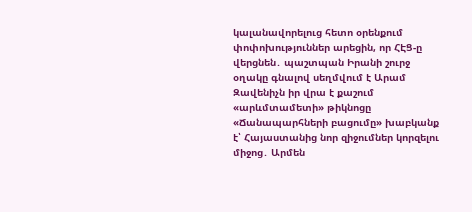կալանավորելուց հետո օրենքում փոփոխություններ արեցին, որ ՀԷՑ-ը վերցնեն․ պաշտպան Իրանի շուրջ օղակը գնալով սեղմվում է Արամ Զավենիչն իր վրա է քաշում «արևմտամետի» թիկնոցը «Ճանապարհների բացումը» խաբկանք է՝ Հայաստանից նոր զիջումներ կորզելու միջոց․ Արմեն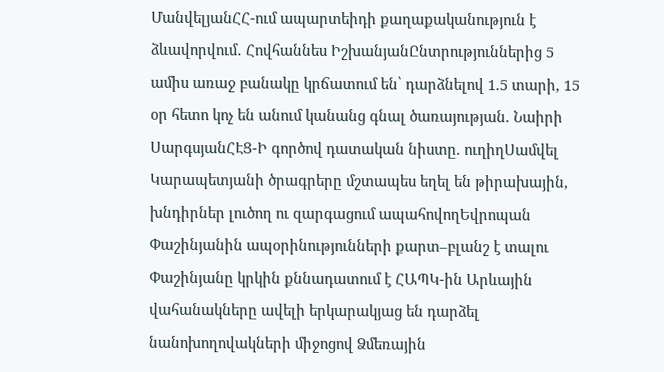ՄանվելյանՀՀ-ում ապարտեիդի քաղաքականություն է ձևավորվում․ Հովհաննես ԻշխանյանԸնտրություններից 5 ամիս առաջ բանակը կրճատում են՝ դարձնելով 1.5 տարի, 15 օր հետո կոչ են անում կանանց գնալ ծառայության. Նաիրի ՍարգսյանՀԷՑ-Ի գործով դատական նիստը. ուղիղՍամվել Կարապետյանի ծրագրերը մշտապես եղել են թիրախային, խնդիրներ լուծող ու զարգացում ապահովողԵվրոպան Փաշինյանին ապօրինությունների քարտ–բլանշ է տալու Փաշինյանը կրկին քննադատում է ՀԱՊԿ-ին Արևային վահանակները ավելի երկարակյաց են դարձել նանոխողովակների միջոցով Ձմեռային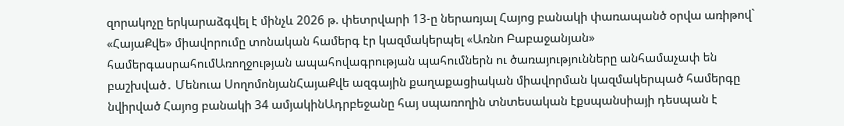զորակոչը երկարաձգվել է մինչև 2026 թ. փետրվարի 13-ը ներառյալ Հայոց բանակի փառապանծ օրվա առիթով` «ՀայաՔվե» միավորումը տոնական համերգ էր կազմակերպել «Առնո Բաբաջանյան» համերգասրահումԱռողջության ապահովագրության պահումներն ու ծառայությունները անհամաչափ են բաշխված․ Մենուա ՍողոմոնյանՀայաՔվե ազգային քաղաքացիական միավորման կազմակերպած համերգը նվիրված Հայոց բանակի 34 ամյակինԱդրբեջանը հայ սպառողին տնտեսական էքսպանսիայի դեսպան է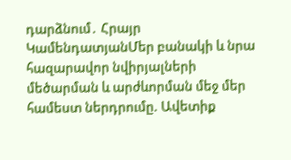դարձնում․ Հրայր ԿամենդատյանՄեր բանակի և նրա հազարավոր նվիրյալների մեծարման և արժևորման մեջ մեր համեստ ներդրումը. Ավետիք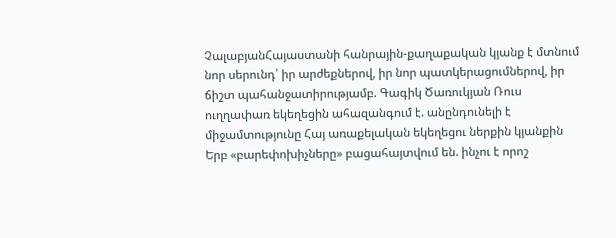ՉալաբյանՀայաստանի հանրային-քաղաքական կյանք է մտնում նոր սերունդ՝ իր արժեքներով, իր նոր պատկերացումներով, իր ճիշտ պահանջատիրությամբ. Գագիկ Ծառուկյան Ռուս ուղղափառ եկեղեցին ահազանգում է. անընդունելի է միջամտությունը Հայ առաքելական եկեղեցու ներքին կյանքին Երբ «բարեփոխիչները» բացահայտվում են. ինչու է որոշ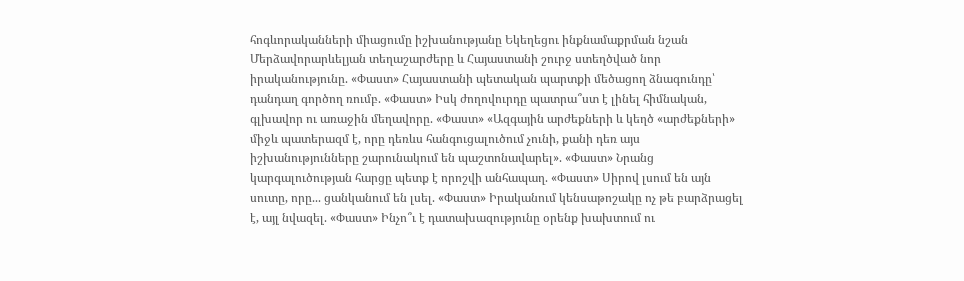հոգևորականների միացումը իշխանությանը Եկեղեցու ինքնամաքրման նշան Մերձավորարևելյան տեղաշարժերը և Հայաստանի շուրջ ստեղծված նոր իրականությունը. «Փաստ» Հայաստանի պետական պարտքի մեծացող ձնագունդը՝ դանդաղ գործող ռումբ. «Փաստ» Իսկ ժողովուրդը պատրա՞ստ է լինել հիմնական, գլխավոր ու առաջին մեղավորը. «Փաստ» «Ազգային արժեքների և կեղծ «արժեքների» միջև պատերազմ է, որը դեռևս հանգուցալուծում չունի, քանի դեռ այս իշխանությունները շարունակում են պաշտոնավարել». «Փաստ» Նրանց կարգալուծության հարցը պետք է որոշվի անհապաղ. «Փաստ» Սիրով լսում են այն սուտը, որը... ցանկանում են լսել. «Փաստ» Իրականում կենսաթոշակը ոչ թե բարձրացել է, այլ նվազել. «Փաստ» Ինչո՞ւ է դատախազությունը օրենք խախտում ու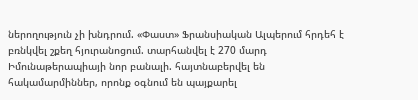ներողություն չի խնդրում. «Փաստ» Ֆրանսիական Ալպերում հրդեհ է բռնկվել շքեղ հյուրանոցում. տարհանվել է 270 մարդ Իմունաթերապիայի նոր բանալի. հայտնաբերվել են հակամարմիններ, որոնք օգնում են պայքարել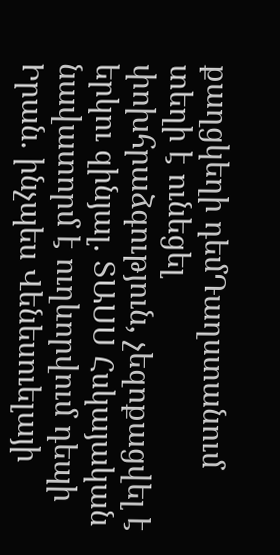քաղցկեղի դեմԴաղստանում տեղի է ունեցել փոխհրաձգություն, չեզոքացվել է երկու զինյալ. ՏԱՍՍ Հսկայական նավատորմ է ուղևորվում դեպի Իրան. ինչպես Վենեսուելայի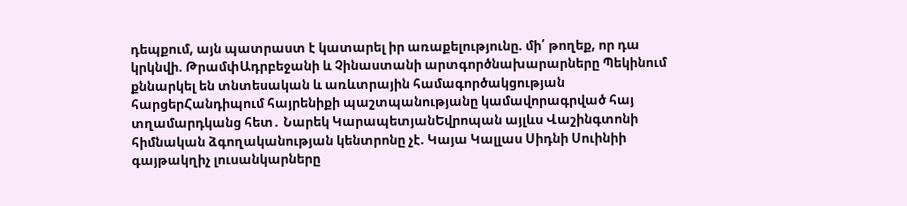դեպքում, այն պատրաստ է կատարել իր առաքելությունը. մի՛ թողեք, որ դա կրկնվի. ԹրամփԱդրբեջանի և Չինաստանի արտգործնախարարները Պեկինում քննարկել են տնտեսական և առևտրային համագործակցության հարցերՀանդիպում հայրենիքի պաշտպանությանը կամավորագրված հայ տղամարդկանց հետ․ Նարեկ ԿարապետյանԵվրոպան այլևս Վաշինգտոնի հիմնական ձգողականության կենտրոնը չէ. Կայա Կալլաս Սիդնի Սուինիի գայթակղիչ լուսանկարները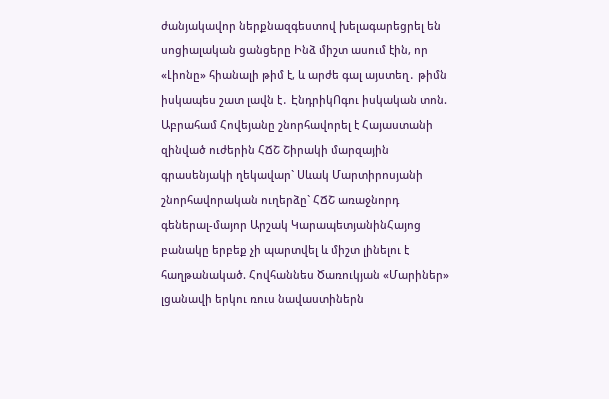ժանյակավոր ներքնազգեստով խելագարեցրել են սոցիալական ցանցերը Ինձ միշտ ասում էին, որ «Լիոնը» հիանալի թիմ է, և արժե գալ այստեղ․ թիմն իսկապես շատ լավն է․ ԷնդրիկՈգու իսկական տոն. Աբրահամ Հովեյանը շնորհավորել է Հայաստանի զինված ուժերին ՀՃՇ Շիրակի մարզային գրասենյակի ղեկավար` Սևակ Մարտիրոսյանի շնորհավորական ուղերձը` ՀՃՇ առաջնորդ գեներալ-մայոր Արշակ ԿարապետյանինՀայոց բանակը երբեք չի պարտվել և միշտ լինելու է հաղթանակած. Հովհաննես Ծառուկյան «Մարիներ» լցանավի երկու ռուս նավաստիներն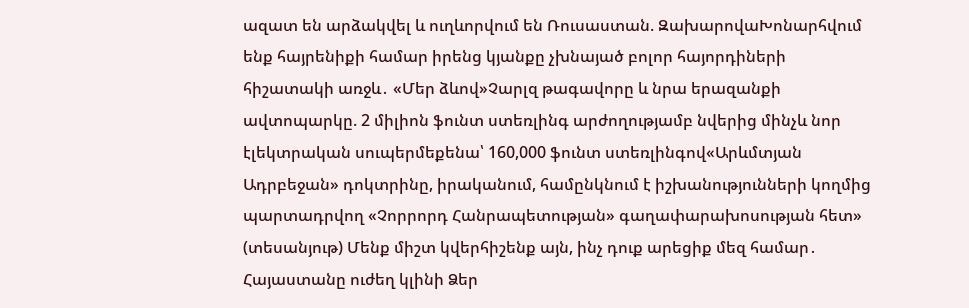ազատ են արձակվել և ուղևորվում են Ռուսաստան. ԶախարովաԽոնարհվում ենք հայրենիքի համար իրենց կյանքը չխնայած բոլոր հայորդիների հիշատակի առջև․ «Մեր ձևով»Չարլզ թագավորը և նրա երազանքի ավտոպարկը. 2 միլիոն ֆունտ ստեռլինգ արժողությամբ նվերից մինչև նոր էլեկտրական սուպերմեքենա՝ 160,000 ֆունտ ստեռլինգով«Արևմտյան Ադրբեջան» դոկտրինը, իրականում, համընկնում է իշխանությունների կողմից պարտադրվող «Չորրորդ Հանրապետության» գաղափարախոսության հետ» (տեսանյութ) Մենք միշտ կվերհիշենք այն, ինչ դուք արեցիք մեզ համար․ Հայաստանը ուժեղ կլինի Ձեր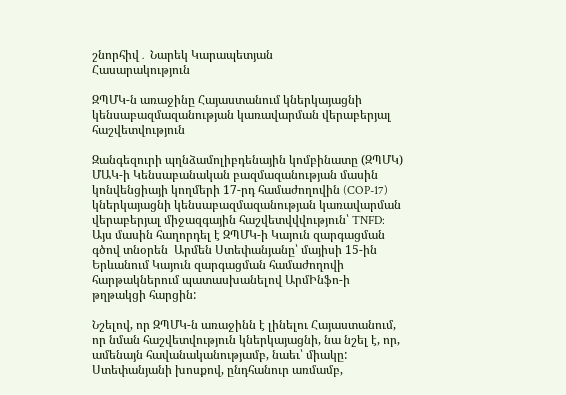շնորհիվ․ Նարեկ Կարապետյան
Հասարակություն

ԶՊՄԿ-ն առաջինը Հայաստանում կներկայացնի կենսաբազմազանության կառավարման վերաբերյալ հաշվետվություն

Զանգեզուրի պղնձամոլիբդենային կոմբինատը (ԶՊՄԿ) ՄԱԿ-ի Կենսաբանական բազմազանության մասին կոնվենցիայի կողմերի 17-րդ համաժողովին (COP-17) կներկայացնի կենսաբազմազանության կառավարման վերաբերյալ միջազգային հաշվետվվվություն՝ TNFD: Այս մասին հաղորդել է ԶՊՄԿ-ի Կայուն զարգացման գծով տնօրեն  Արմեն Ստեփանյանը՝ մայիսի 15-ին Երևանում Կայուն զարգացման համաժողովի հարթակներում պատասխանելով ԱրմԻնֆո-ի թղթակցի հարցին:

Նշելով, որ ԶՊՄԿ-ն առաջինն է լինելու Հայաստանում, որ նման հաշվետվություն կներկայացնի, նա նշել է, որ, ամենայն հավանականությամբ, նաեւ՝ միակը: Ստեփանյանի խոսքով, ընդհանուր առմամբ,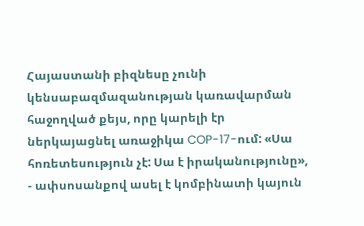Հայաստանի բիզնեսը չունի կենսաբազմազանության կառավարման հաջողված քեյս, որը կարելի էր ներկայացնել առաջիկա COP-17-ում: «Սա հոռետեսություն չէ: Սա է իրականությունը», - ափսոսանքով ասել է կոմբինատի կայուն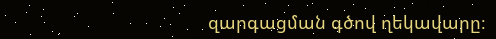զարգացման գծով ղեկավարը։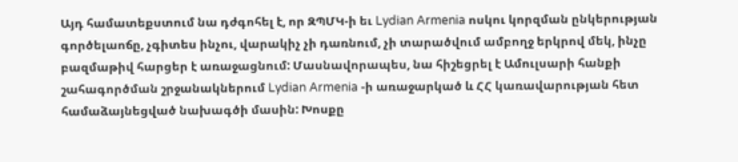Այդ համատեքստում նա դժգոհել է, որ ԶՊՄԿ-ի եւ Lydian Armenia ոսկու կորզման ընկերության գործելաոճը, չգիտես ինչու, վարակիչ չի դառնում, չի տարածվում ամբողջ երկրով մեկ, ինչը բազմաթիվ հարցեր է առաջացնում: Մասնավորապես, նա հիշեցրել է Ամուլսարի հանքի շահագործման շրջանակներում Lydian Armenia -ի առաջարկած և ՀՀ կառավարության հետ համաձայնեցված նախագծի մասին: Խոսքը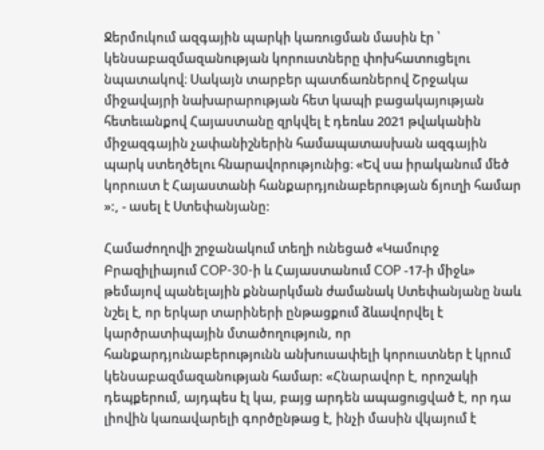Ջերմուկում ազգային պարկի կառուցման մասին էր ՝ կենսաբազմազանության կորուստները փոխհատուցելու նպատակով։ Սակայն տարբեր պատճառներով Շրջակա միջավայրի նախարարության հետ կապի բացակայության հետեւանքով Հայաստանը զրկվել է դեռևս 2021 թվականին միջազգային չափանիշներին համապատասխան ազգային պարկ ստեղծելու հնարավորությունից։ «Եվ սա իրականում մեծ կորուստ է Հայաստանի հանքարդյունաբերության ճյուղի համար »:, - ասել է Ստեփանյանը:

Համաժողովի շրջանակում տեղի ունեցած «Կամուրջ Բրազիլիայում COP-30-ի և Հայաստանում COP -17-ի միջև» թեմայով պանելային քննարկման ժամանակ Ստեփանյանը նաև նշել է, որ երկար տարիների ընթացքում ձևավորվել է կարծրատիպային մտածողություն, որ հանքարդյունաբերությունն անխուսափելի կորուստներ է կրում կենսաբազմազանության համար: «Հնարավոր է, որոշակի դեպքերում, այդպես էլ կա, բայց արդեն ապացուցված է, որ դա լիովին կառավարելի գործընթաց է, ինչի մասին վկայում է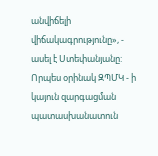անվիճելի վիճակագրությունը», - ասել է Ստեփանյանը: Որպես օրինակ ԶՊՄԿ - ի կայուն զարգացման պատասխանատուն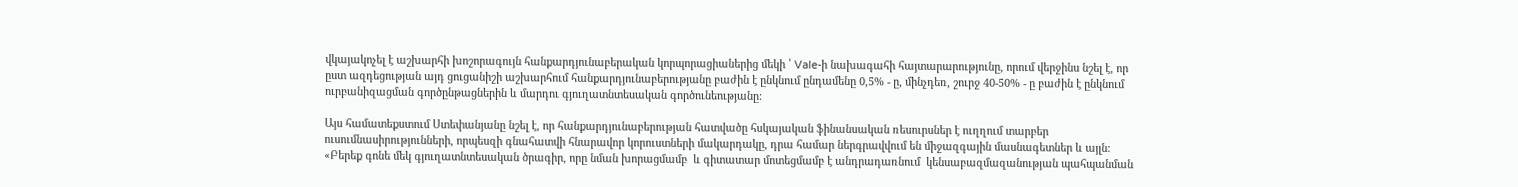վկայակոչել է աշխարհի խոշորագույն հանքարդյունաբերական կորպորացիաներից մեկի ՝ Vale-ի նախագահի հայտարարությունը, որում վերջինս նշել է, որ ըստ ազդեցության այդ ցուցանիշի աշխարհում հանքարդյունաբերությանը բաժին է ընկնում ընդամենը 0,5% - ը, մինչդեռ, շուրջ 40-50% - ը բաժին է ընկնում ուրբանիզացման գործընթացներին և մարդու գյուղատնտեսական գործունեությանը:

Այս համատեքստում Ստեփանյանը նշել է, որ հանքարդյունաբերության հատվածը հսկայական ֆինանսական ռեսուրսներ է ուղղում տարբեր ուսումնասիրությունների, որպեսզի գնահատվի հնարավոր կորուստների մակարդակը, դրա համար ներգրավվում են միջազգային մասնագետներ և այլն: «Բերեք գոնե մեկ գյուղատնտեսական ծրագիր, որը նման խորացմամբ  և գիտատար մոտեցմամբ է անդրադառնում  կենսաբազմազանության պահպանման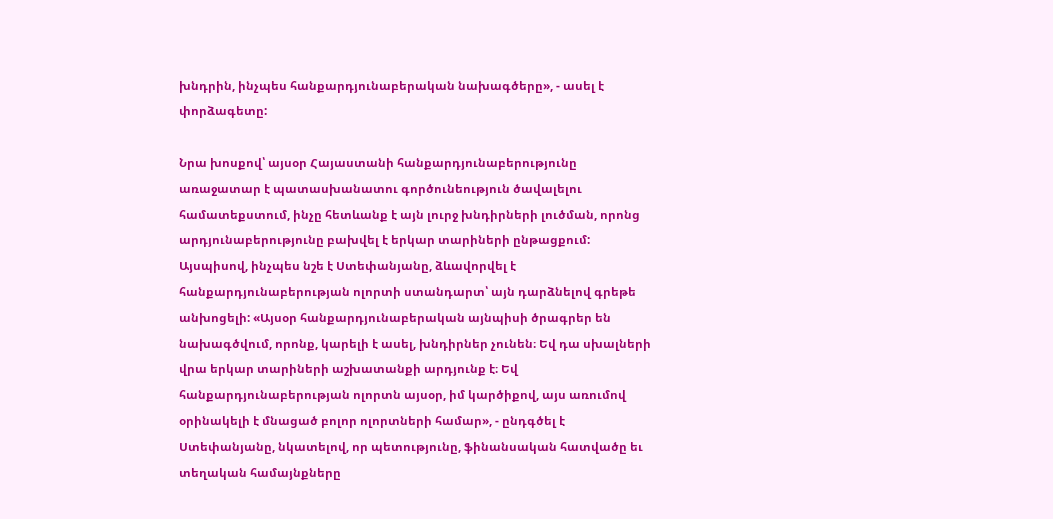խնդրին, ինչպես հանքարդյունաբերական նախագծերը», - ասել է փորձագետը:

Նրա խոսքով՝ այսօր Հայաստանի հանքարդյունաբերությունը առաջատար է պատասխանատու գործունեություն ծավալելու համատեքստում, ինչը հետևանք է այն լուրջ խնդիրների լուծման, որոնց արդյունաբերությունը բախվել է երկար տարիների ընթացքում: Այսպիսով, ինչպես նշե է Ստեփանյանը, ձևավորվել է հանքարդյունաբերության ոլորտի ստանդարտ՝ այն դարձնելով գրեթե անխոցելի: «Այսօր հանքարդյունաբերական այնպիսի ծրագրեր են նախագծվում, որոնք, կարելի է ասել, խնդիրներ չունեն։ Եվ դա սխալների վրա երկար տարիների աշխատանքի արդյունք է։ Եվ հանքարդյունաբերության ոլորտն այսօր, իմ կարծիքով, այս առումով օրինակելի է մնացած բոլոր ոլորտների համար», - ընդգծել է Ստեփանյանը, նկատելով, որ պետությունը, ֆինանսական հատվածը եւ տեղական համայնքները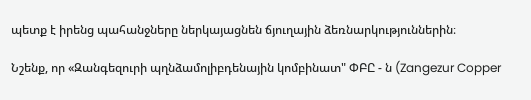պետք է իրենց պահանջները ներկայացնեն ճյուղային ձեռնարկություններին։

Նշենք, որ «Զանգեզուրի պղնձամոլիբդենային կոմբինատ" ՓԲԸ - ն (Zangezur Copper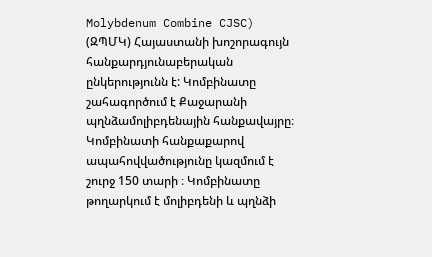Molybdenum Combine CJSC) (ԶՊՄԿ) Հայաստանի խոշորագույն հանքարդյունաբերական ընկերությունն է: Կոմբինատը շահագործում է Քաջարանի պղնձամոլիբդենային հանքավայրը։ Կոմբինատի հանքաքարով ապահովվածությունը կազմում է շուրջ 150 տարի ։ Կոմբինատը թողարկում է մոլիբդենի և պղնձի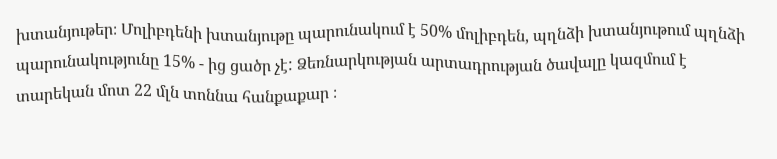խտանյութեր։ Մոլիբդենի խտանյութը պարունակում է 50% մոլիբդեն, պղնձի խտանյութում պղնձի պարունակությունը 15% - ից ցածր չէ: Ձեռնարկության արտադրության ծավալը կազմում է տարեկան մոտ 22 մլն տոննա հանքաքար ։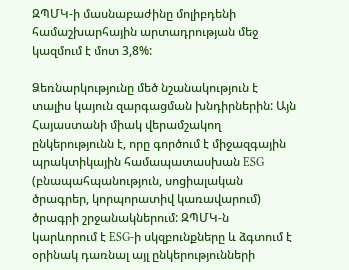ԶՊՄԿ-ի մասնաբաժինը մոլիբդենի համաշխարհային արտադրության մեջ կազմում է մոտ 3,8%:

Ձեռնարկությունը մեծ նշանակություն է տալիս կայուն զարգացման խնդիրներին: Այն Հայաստանի միակ վերամշակող ընկերությունն է, որը գործում է միջազգային պրակտիկային համապատասխան ESG (բնապահպանություն, սոցիալական ծրագրեր, կորպորատիվ կառավարում) ծրագրի շրջանակներում: ԶՊՄԿ-ն կարևորում է ESG-ի սկզբունքները և ձգտում է օրինակ դառնալ այլ ընկերությունների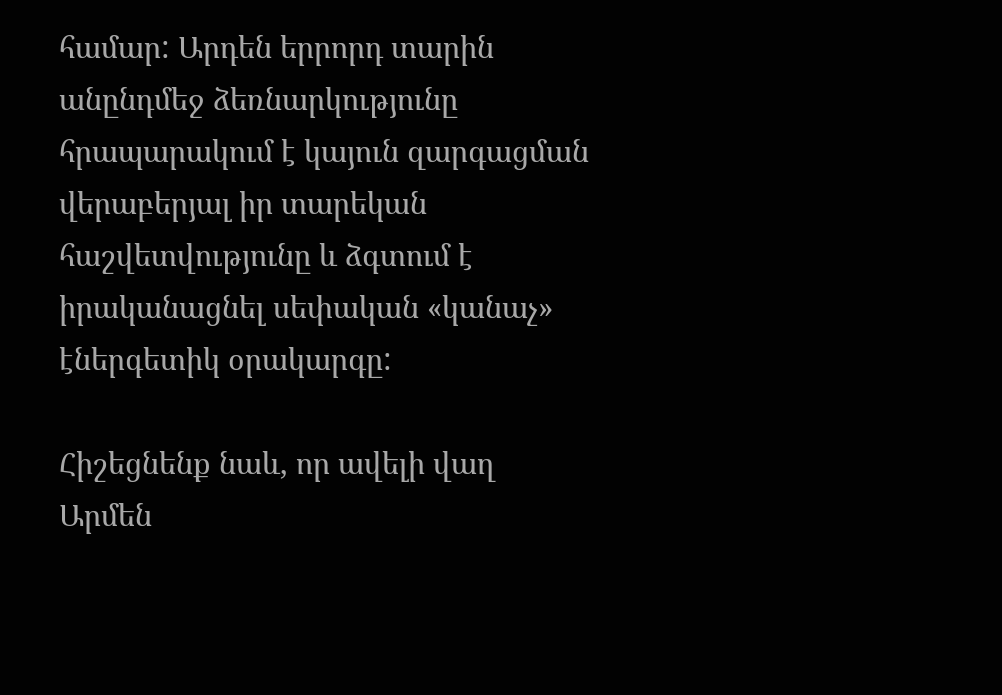համար: Արդեն երրորդ տարին անընդմեջ ձեռնարկությունը հրապարակում է կայուն զարգացման վերաբերյալ իր տարեկան հաշվետվությունը և ձգտում է իրականացնել սեփական «կանաչ» էներգետիկ օրակարգը:

Հիշեցնենք նաև, որ ավելի վաղ Արմեն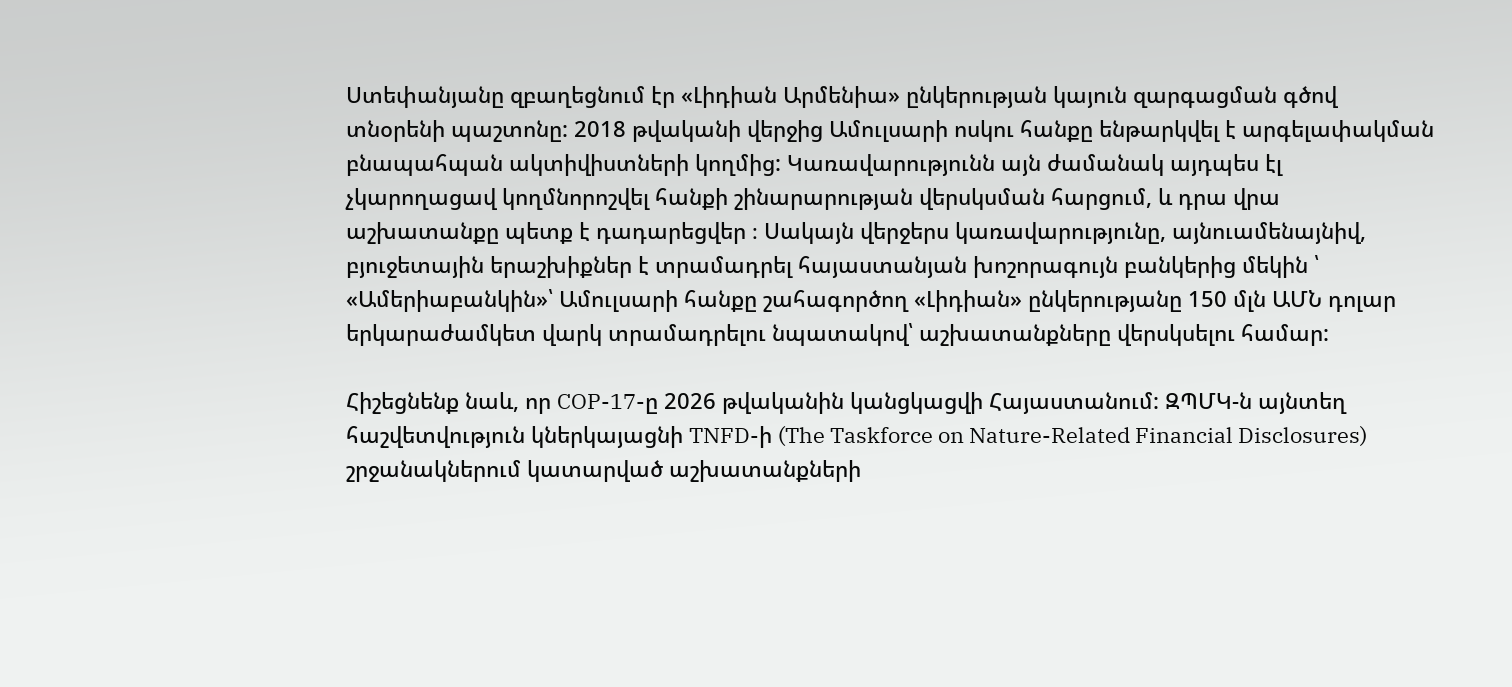Ստեփանյանը զբաղեցնում էր «Լիդիան Արմենիա» ընկերության կայուն զարգացման գծով տնօրենի պաշտոնը: 2018 թվականի վերջից Ամուլսարի ոսկու հանքը ենթարկվել է արգելափակման բնապահպան ակտիվիստների կողմից: Կառավարությունն այն ժամանակ այդպես էլ չկարողացավ կողմնորոշվել հանքի շինարարության վերսկսման հարցում, և դրա վրա աշխատանքը պետք է դադարեցվեր ։ Սակայն վերջերս կառավարությունը, այնուամենայնիվ, բյուջետային երաշխիքներ է տրամադրել հայաստանյան խոշորագույն բանկերից մեկին ՝ «Ամերիաբանկին»՝ Ամուլսարի հանքը շահագործող «Լիդիան» ընկերությանը 150 մլն ԱՄՆ դոլար երկարաժամկետ վարկ տրամադրելու նպատակով՝ աշխատանքները վերսկսելու համար:

Հիշեցնենք նաև, որ COP-17-ը 2026 թվականին կանցկացվի Հայաստանում: ԶՊՄԿ-ն այնտեղ հաշվետվություն կներկայացնի TNFD-ի (The Taskforce on Nature-Related Financial Disclosures) շրջանակներում կատարված աշխատանքների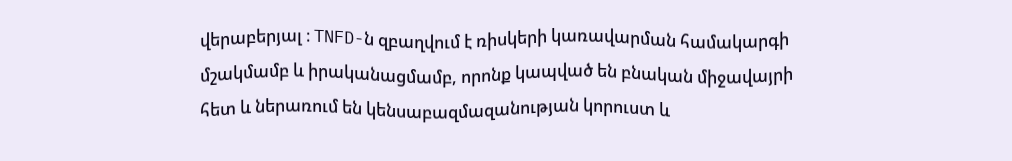վերաբերյալ ։ TNFD-ն զբաղվում է ռիսկերի կառավարման համակարգի մշակմամբ և իրականացմամբ, որոնք կապված են բնական միջավայրի հետ և ներառում են կենսաբազմազանության կորուստ և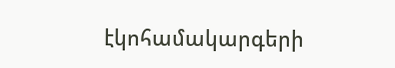էկոհամակարգերի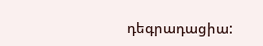դեգրադացիա: